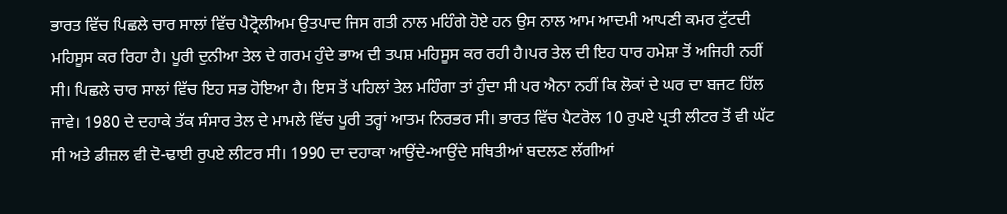ਭਾਰਤ ਵਿੱਚ ਪਿਛਲੇ ਚਾਰ ਸਾਲਾਂ ਵਿੱਚ ਪੈਟ੍ਰੋਲੀਅਮ ਉਤਪਾਦ ਜਿਸ ਗਤੀ ਨਾਲ ਮਹਿੰਗੇ ਹੋਏ ਹਨ ਉਸ ਨਾਲ ਆਮ ਆਦਮੀ ਆਪਣੀ ਕਮਰ ਟੁੱਟਦੀ ਮਹਿਸੂਸ ਕਰ ਰਿਹਾ ਹੈ। ਪੂਰੀ ਦੁਨੀਆ ਤੇਲ ਦੇ ਗਰਮ ਹੁੰਦੇ ਭਾਅ ਦੀ ਤਪਸ਼ ਮਹਿਸੂਸ ਕਰ ਰਹੀ ਹੈ।ਪਰ ਤੇਲ ਦੀ ਇਹ ਧਾਰ ਹਮੇਸ਼ਾ ਤੋਂ ਅਜਿਹੀ ਨਹੀਂ ਸੀ। ਪਿਛਲੇ ਚਾਰ ਸਾਲਾਂ ਵਿੱਚ ਇਹ ਸਭ ਹੋਇਆ ਹੈ। ਇਸ ਤੋਂ ਪਹਿਲਾਂ ਤੇਲ ਮਹਿੰਗਾ ਤਾਂ ਹੁੰਦਾ ਸੀ ਪਰ ਐਨਾ ਨਹੀਂ ਕਿ ਲੋਕਾਂ ਦੇ ਘਰ ਦਾ ਬਜਟ ਹਿੱਲ ਜਾਵੇ। 1980 ਦੇ ਦਹਾਕੇ ਤੱਕ ਸੰਸਾਰ ਤੇਲ ਦੇ ਮਾਮਲੇ ਵਿੱਚ ਪੂਰੀ ਤਰ੍ਹਾਂ ਆਤਮ ਨਿਰਭਰ ਸੀ। ਭਾਰਤ ਵਿੱਚ ਪੈਟਰੋਲ 10 ਰੁਪਏ ਪ੍ਰਤੀ ਲੀਟਰ ਤੋਂ ਵੀ ਘੱਟ ਸੀ ਅਤੇ ਡੀਜ਼ਲ ਵੀ ਦੋ-ਢਾਈ ਰੁਪਏ ਲੀਟਰ ਸੀ। 1990 ਦਾ ਦਹਾਕਾ ਆਉਂਦੇ-ਆਉਂਦੇ ਸਥਿਤੀਆਂ ਬਦਲਣ ਲੱਗੀਆਂ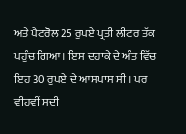ਅਤੇ ਪੈਟਰੋਲ 25 ਰੁਪਏ ਪ੍ਰਤੀ ਲੀਟਰ ਤੱਕ ਪਹੁੰਚ ਗਿਆ। ਇਸ ਦਹਾਕੇ ਦੇ ਅੰਤ ਵਿੱਚ ਇਹ 30 ਰੁਪਏ ਦੇ ਆਸਪਾਸ ਸੀ। ਪਰ ਵੀਹਵੀਂ ਸਦੀ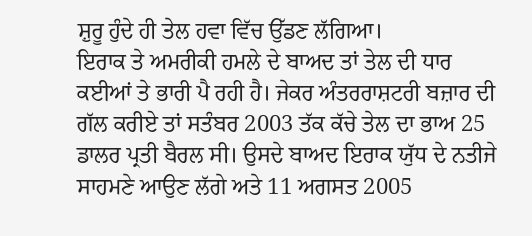ਸ਼ੁਰੂ ਹੁੰਦੇ ਹੀ ਤੇਲ ਹਵਾ ਵਿੱਚ ਉੱਡਣ ਲੱਗਿਆ।
ਇਰਾਕ ਤੇ ਅਮਰੀਕੀ ਹਮਲੇ ਦੇ ਬਾਅਦ ਤਾਂ ਤੇਲ ਦੀ ਧਾਰ ਕਈਆਂ ਤੇ ਭਾਰੀ ਪੈ ਰਹੀ ਹੈ। ਜੇਕਰ ਅੰਤਰਰਾਸ਼ਟਰੀ ਬਜ਼ਾਰ ਦੀ ਗੱਲ ਕਰੀਏ ਤਾਂ ਸਤੰਬਰ 2003 ਤੱਕ ਕੱਚੇ ਤੇਲ ਦਾ ਭਾਅ 25 ਡਾਲਰ ਪ੍ਰਤੀ ਬੈਰਲ ਸੀ। ਉਸਦੇ ਬਾਅਦ ਇਰਾਕ ਯੁੱਧ ਦੇ ਨਤੀਜੇ ਸਾਹਮਣੇ ਆਉਣ ਲੱਗੇ ਅਤੇ 11 ਅਗਸਤ 2005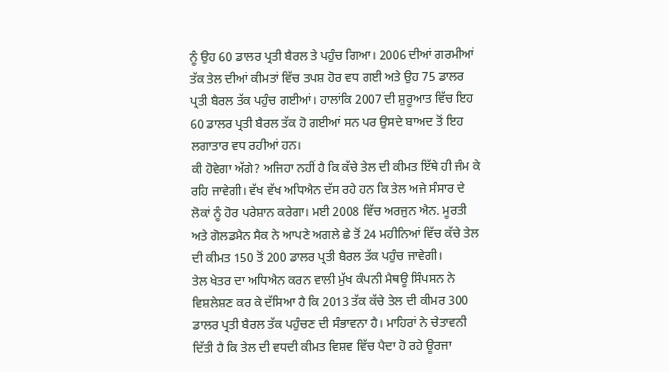ਨੂੰ ਉਹ 60 ਡਾਲਰ ਪ੍ਰਤੀ ਬੈਰਲ ਤੇ ਪਹੁੰਚ ਗਿਆ। 2006 ਦੀਆਂ ਗਰਮੀਆਂ ਤੱਕ ਤੇਲ ਦੀਆਂ ਕੀਮਤਾਂ ਵਿੱਚ ਤਪਸ਼ ਹੋਰ ਵਧ ਗਈ ਅਤੇ ਉਹ 75 ਡਾਲਰ ਪ੍ਰਤੀ ਬੈਰਲ ਤੱਕ ਪਹੁੰਚ ਗਈਆਂ। ਹਾਲਾਂਕਿ 2007 ਦੀ ਸ਼ੁਰੂਆਤ ਵਿੱਚ ਇਹ 60 ਡਾਲਰ ਪ੍ਰਤੀ ਬੈਰਲ ਤੱਕ ਹੋ ਗਈਆਂ ਸਨ ਪਰ ਉਸਦੇ ਬਾਅਦ ਤੋਂ ਇਹ ਲਗਾਤਾਰ ਵਧ ਰਹੀਆਂ ਹਨ।
ਕੀ ਹੋਵੇਗਾ ਅੱਗੇ? ਅਜਿਹਾ ਨਹੀਂ ਹੈ ਕਿ ਕੱਚੇ ਤੇਲ ਦੀ ਕੀਮਤ ਇੱਥੇ ਹੀ ਜੰਮ ਕੇ ਰਹਿ ਜਾਵੇਗੀ। ਵੱਖ ਵੱਖ ਅਧਿਐਨ ਦੱਸ ਰਹੇ ਹਨ ਕਿ ਤੇਲ ਅਜੇ ਸੰਸਾਰ ਦੇ ਲੋਕਾਂ ਨੂੰ ਹੋਰ ਪਰੇਸ਼ਾਨ ਕਰੇਗਾ। ਮਈ 2008 ਵਿੱਚ ਅਰਜੁਨ ਐਨ. ਮੂਰਤੀ ਅਤੇ ਗੋਲਡਮੈਨ ਸੈਕ ਨੇ ਆਪਣੇ ਅਗਲੇ ਛੇ ਤੋਂ 24 ਮਹੀਨਿਆਂ ਵਿੱਚ ਕੱਚੇ ਤੇਲ ਦੀ ਕੀਮਤ 150 ਤੋਂ 200 ਡਾਲਰ ਪ੍ਰਤੀ ਬੈਰਲ ਤੱਕ ਪਹੁੰਚ ਜਾਵੇਗੀ।
ਤੇਲ ਖੇਤਰ ਦਾ ਅਧਿਐਨ ਕਰਨ ਵਾਲੀ ਮੁੱਖ ਕੰਪਨੀ ਮੈਥਊ ਸਿੰਪਸਨ ਨੇ ਵਿਸ਼ਲੇਸ਼ਣ ਕਰ ਕੇ ਦੱਸਿਆ ਹੈ ਕਿ 2013 ਤੱਕ ਕੱਚੇ ਤੇਲ ਦੀ ਕੀਮਰ 300 ਡਾਲਰ ਪ੍ਰਤੀ ਬੈਰਲ ਤੱਕ ਪਹੁੰਚਣ ਦੀ ਸੰਭਾਵਨਾ ਹੈ। ਮਾਹਿਰਾਂ ਨੇ ਚੇਤਾਵਨੀ ਦਿੱਤੀ ਹੈ ਕਿ ਤੇਲ ਦੀ ਵਧਦੀ ਕੀਮਤ ਵਿਸ਼ਵ ਵਿੱਚ ਪੈਦਾ ਹੋ ਰਹੇ ਊਰਜਾ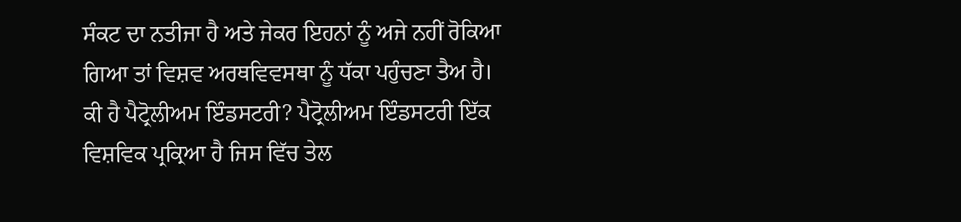ਸੰਕਟ ਦਾ ਨਤੀਜਾ ਹੈ ਅਤੇ ਜੇਕਰ ਇਹਨਾਂ ਨੂੰ ਅਜੇ ਨਹੀਂ ਰੋਕਿਆ ਗਿਆ ਤਾਂ ਵਿਸ਼ਵ ਅਰਥਵਿਵਸਥਾ ਨੂੰ ਧੱਕਾ ਪਹੁੰਚਣਾ ਤੈਅ ਹੈ।
ਕੀ ਹੈ ਪੈਟ੍ਰੋਲੀਅਮ ਇੰਡਸਟਰੀ? ਪੈਟ੍ਰੋਲੀਅਮ ਇੰਡਸਟਰੀ ਇੱਕ ਵਿਸ਼ਵਿਕ ਪ੍ਰਕ੍ਰਿਆ ਹੈ ਜਿਸ ਵਿੱਚ ਤੇਲ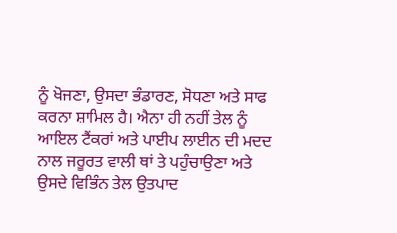ਨੂੰ ਖੋਜਣਾ, ਉਸਦਾ ਭੰਡਾਰਣ, ਸੋਧਣਾ ਅਤੇ ਸਾਫ ਕਰਨਾ ਸ਼ਾਮਿਲ ਹੈ। ਐਨਾ ਹੀ ਨਹੀਂ ਤੇਲ ਨੂੰ ਆਇਲ ਟੈਂਕਰਾਂ ਅਤੇ ਪਾਈਪ ਲਾਈਨ ਦੀ ਮਦਦ ਨਾਲ ਜਰੂਰਤ ਵਾਲੀ ਥਾਂ ਤੇ ਪਹੁੰਚਾਉਣਾ ਅਤੇ ਉਸਦੇ ਵਿਭਿੰਨ ਤੇਲ ਉਤਪਾਦ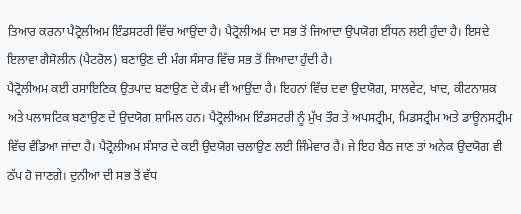ਤਿਆਰ ਕਰਨਾ ਪੈਟ੍ਰੋਲੀਅਮ ਇੰਡਸਟਰੀ ਵਿੱਚ ਆਉਂਦਾ ਹੈ। ਪੈਟ੍ਰੋਲੀਅਮ ਦਾ ਸਭ ਤੋਂ ਜਿਆਦਾ ਉਪਯੋਗ ਈਂਧਨ ਲਈ ਹੁੰਦਾ ਹੈ। ਇਸਦੇ ਇਲਾਵਾ ਗੈਸੋਲੀਨ (ਪੈਟਰੋਲ) ਬਣਾਉਣ ਦੀ ਮੰਗ ਸੰਸਾਰ ਵਿੱਚ ਸਭ ਤੋਂ ਜਿਆਦਾ ਹੁੰਦੀ ਹੈ।
ਪੈਟ੍ਰੋਲੀਅਮ ਕਈ ਰਸਾਇਣਿਕ ਉਤਪਾਦ ਬਣਾਉਣ ਦੇ ਕੰਮ ਵੀ ਆਉਂਦਾ ਹੈ। ਇਹਨਾਂ ਵਿੱਚ ਦਵਾ ਉਦਯੋਗ, ਸਾਲਵੇਟ, ਖਾਦ, ਕੀਟਨਾਸ਼ਕ ਅਤੇ ਪਲਾਸਟਿਕ ਬਣਾਉਣ ਦੇ ਉਦਯੋਗ ਸ਼ਾਮਿਲ ਹਨ। ਪੈਟ੍ਰੋਲੀਅਮ ਇੰਡਸਟਰੀ ਨੂੰ ਮੁੱਖ ਤੌਰ ਤੇ ਅਪਸਟ੍ਰੀਮ, ਮਿਡਸਟ੍ਰੀਮ ਅਤੇ ਡਾਊਨਸਟ੍ਰੀਮ ਵਿੱਚ ਵੰਡਿਆ ਜਾਂਦਾ ਹੈ। ਪੈਟ੍ਰੋਲੀਅਮ ਸੰਸਾਰ ਦੇ ਕਈ ਉਦਯੋਗ ਚਲਾਉਣ ਲਈ ਜਿੰਮੇਵਾਰ ਹੈ। ਜੇ ਇਹ ਬੈਠ ਜਾਣ ਤਾਂ ਅਨੇਕ ਉਦਯੋਗ ਵੀ ਠੱਪ ਹੋ ਜਾਣਗੇ। ਦੁਨੀਆ ਦੀ ਸਭ ਤੋਂ ਵੱਧ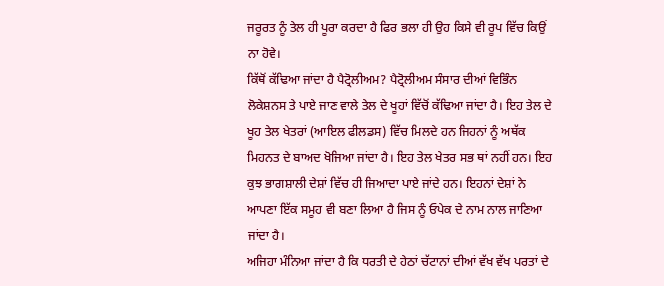ਜਰੂਰਤ ਨੂੰ ਤੇਲ ਹੀ ਪੂਰਾ ਕਰਦਾ ਹੈ ਫਿਰ ਭਲਾ ਹੀ ਉਹ ਕਿਸੇ ਵੀ ਰੂਪ ਵਿੱਚ ਕਿਉਂ ਨਾ ਹੋਵੇ।
ਕਿੱਥੋਂ ਕੱਢਿਆ ਜਾਂਦਾ ਹੈ ਪੈਟ੍ਰੋਲੀਅਮ? ਪੈਟ੍ਰੋਲੀਅਮ ਸੰਸਾਰ ਦੀਆਂ ਵਿਭਿੰਨ ਲੋਕੇਸ਼ਨਸ ਤੇ ਪਾਏ ਜਾਣ ਵਾਲੇ ਤੇਲ ਦੇ ਖੂਹਾਂ ਵਿੱਚੋਂ ਕੱਢਿਆ ਜਾਂਦਾ ਹੈ। ਇਹ ਤੇਲ ਦੇ ਖੂਹ ਤੇਲ ਖੇਤਰਾਂ (ਆਇਲ ਫੀਲਡਸ) ਵਿੱਚ ਮਿਲਦੇ ਹਨ ਜਿਹਨਾਂ ਨੂੰ ਅਥੱਕ ਮਿਹਨਤ ਦੇ ਬਾਅਦ ਖੋਜਿਆ ਜਾਂਦਾ ਹੈ। ਇਹ ਤੇਲ ਖੇਤਰ ਸਭ ਥਾਂ ਨਹੀਂ ਹਨ। ਇਹ ਕੁਝ ਭਾਗਸ਼ਾਲੀ ਦੇਸ਼ਾਂ ਵਿੱਚ ਹੀ ਜਿਆਦਾ ਪਾਏ ਜਾਂਦੇ ਹਨ। ਇਹਨਾਂ ਦੇਸ਼ਾਂ ਨੇ ਆਪਣਾ ਇੱਕ ਸਮੂਹ ਵੀ ਬਣਾ ਲਿਆ ਹੈ ਜਿਸ ਨੂੰ ਓਪੇਕ ਦੇ ਨਾਮ ਨਾਲ ਜਾਣਿਆ ਜਾਂਦਾ ਹੈ।
ਅਜਿਹਾ ਮੰਨਿਆ ਜਾਂਦਾ ਹੈ ਕਿ ਧਰਤੀ ਦੇ ਹੇਠਾਂ ਚੱਟਾਨਾਂ ਦੀਆਂ ਵੱਖ ਵੱਖ ਪਰਤਾਂ ਦੇ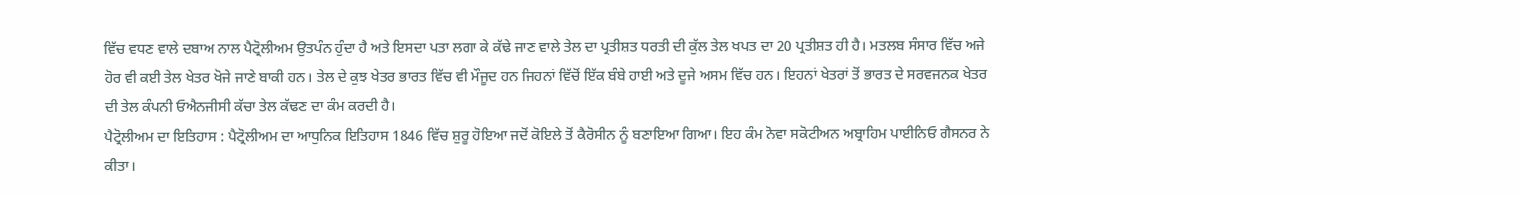ਵਿੱਚ ਵਧਣ ਵਾਲੇ ਦਬਾਅ ਨਾਲ ਪੈਟ੍ਰੋਲੀਅਮ ਉਤਪੰਨ ਹੁੰਦਾ ਹੈ ਅਤੇ ਇਸਦਾ ਪਤਾ ਲਗਾ ਕੇ ਕੱਢੇ ਜਾਣ ਵਾਲੇ ਤੇਲ ਦਾ ਪ੍ਰਤੀਸ਼ਤ ਧਰਤੀ ਦੀ ਕੁੱਲ ਤੇਲ ਖਪਤ ਦਾ 20 ਪ੍ਰਤੀਸ਼ਤ ਹੀ ਹੈ। ਮਤਲਬ ਸੰਸਾਰ ਵਿੱਚ ਅਜੇ ਹੋਰ ਵੀ ਕਈ ਤੇਲ ਖੇਤਰ ਖੋਜੇ ਜਾਣੇ ਬਾਕੀ ਹਨ। ਤੇਲ ਦੇ ਕੁਝ ਖੇਤਰ ਭਾਰਤ ਵਿੱਚ ਵੀ ਮੌਜੂਦ ਹਨ ਜਿਹਨਾਂ ਵਿੱਚੋਂ ਇੱਕ ਬੰਬੇ ਹਾਈ ਅਤੇ ਦੂਜੇ ਅਸਮ ਵਿੱਚ ਹਨ। ਇਹਨਾਂ ਖੇਤਰਾਂ ਤੋਂ ਭਾਰਤ ਦੇ ਸਰਵਜਨਕ ਖੇਤਰ ਦੀ ਤੇਲ ਕੰਪਨੀ ਓਐਨਜੀਸੀ ਕੱਚਾ ਤੇਲ ਕੱਢਣ ਦਾ ਕੰਮ ਕਰਦੀ ਹੈ।
ਪੈਟ੍ਰੋਲੀਅਮ ਦਾ ਇਤਿਹਾਸ : ਪੈਟ੍ਰੋਲੀਅਮ ਦਾ ਆਧੁਨਿਕ ਇਤਿਹਾਸ 1846 ਵਿੱਚ ਸ਼ੁਰੂ ਹੋਇਆ ਜਦੋਂ ਕੋਇਲੇ ਤੋਂ ਕੈਰੋਸੀਨ ਨੂੰ ਬਣਾਇਆ ਗਿਆ। ਇਹ ਕੰਮ ਨੋਵਾ ਸਕੋਟੀਅਨ ਅਬ੍ਰਾਹਿਮ ਪਾਈਨਿਓ ਗੈਸਨਰ ਨੇ ਕੀਤਾ।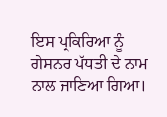ਇਸ ਪ੍ਰਕਿਰਿਆ ਨੂੰ ਗੇਸਨਰ ਪੱਧਤੀ ਦੇ ਨਾਮ ਨਾਲ ਜਾਣਿਆ ਗਿਆ।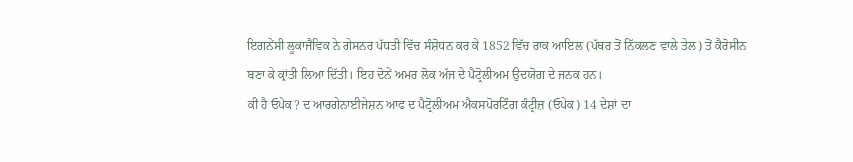ਇਗਨੇਂਸੀ ਲੂਕਾਜੈਵਿਕ ਨੇ ਗੇਸਨਰ ਪੱਧਤੀ ਵਿੱਚ ਸੰਸ਼ੋਧਨ ਕਰ ਕੇ 1852 ਵਿੱਚ ਰਾਕ ਆਇਲ (ਪੱਥਰ ਤੋਂ ਨਿੱਕਲਣ ਵਾਲੇ ਤੇਲ) ਤੋਂ ਕੈਰੋਸੀਨ ਬਣਾ ਕੇ ਕ੍ਰਾਂਤੀ ਲਿਆ ਦਿੱਤੀ। ਇਹ ਦੋਨੇਂ ਅਮਰ ਲੋਕ ਅੱਜ ਦੇ ਪੈਟ੍ਰੋਲੀਅਮ ਉਦਯੋਗ ਦੇ ਜਨਕ ਹਨ।
ਕੀ ਹੈ ਓਪੇਕ? ਦ ਆਰਗੇਨਾਈਜੇਸ਼ਨ ਆਫ ਦ ਪੈਟ੍ਰੋਲੀਅਮ ਐਕਸਪੋਰਟਿੰਗ ਕੰਟ੍ਰੀਜ਼ (ਓਪੇਕ) 14 ਦੇਸ਼ਾਂ ਦਾ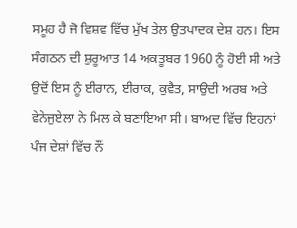ਸਮੂਹ ਹੈ ਜੋ ਵਿਸ਼ਵ ਵਿੱਚ ਮੁੱਖ ਤੇਲ ਉਤਪਾਦਕ ਦੇਸ਼ ਹਨ। ਇਸ ਸੰਗਠਨ ਦੀ ਸ਼ੁਰੂਆਤ 14 ਅਕਤੂਬਰ 1960 ਨੂੰ ਹੋਈ ਸੀ ਅਤੇ ਉਦੋਂ ਇਸ ਨੂੰ ਈਰਾਨ, ਈਰਾਕ, ਕੁਵੈਤ, ਸਾਉਦੀ ਅਰਬ ਅਤੇ ਵੇਨੇਜੁਏਲਾ ਨੇ ਮਿਲ ਕੇ ਬਣਾਇਆ ਸੀ। ਬਾਅਦ ਵਿੱਚ ਇਹਨਾਂ ਪੰਜ ਦੇਸ਼ਾਂ ਵਿੱਚ ਨੌਂ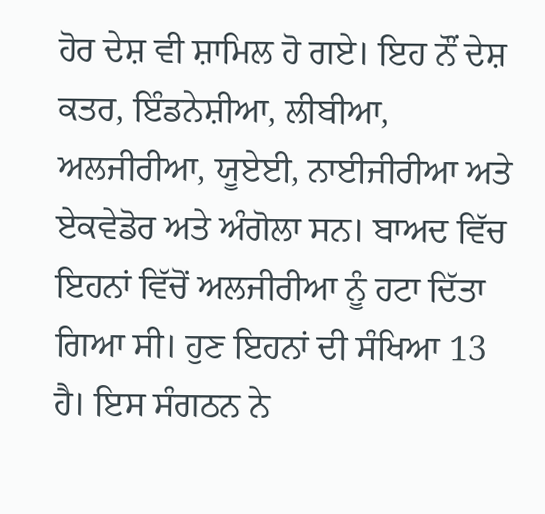ਹੋਰ ਦੇਸ਼ ਵੀ ਸ਼ਾਮਿਲ ਹੋ ਗਏ। ਇਹ ਨੌਂ ਦੇਸ਼ ਕਤਰ, ਇੰਡਨੇਸ਼ੀਆ, ਲੀਬੀਆ, ਅਲਜੀਰੀਆ, ਯੂਏਈ, ਨਾਈਜੀਰੀਆ ਅਤੇ ਏਕਵੇਡੋਰ ਅਤੇ ਅੰਗੋਲਾ ਸਨ। ਬਾਅਦ ਵਿੱਚ ਇਹਨਾਂ ਵਿੱਚੋਂ ਅਲਜੀਰੀਆ ਨੂੰ ਹਟਾ ਦਿੱਤਾ ਗਿਆ ਸੀ। ਹੁਣ ਇਹਨਾਂ ਦੀ ਸੰਖਿਆ 13 ਹੈ। ਇਸ ਸੰਗਠਨ ਨੇ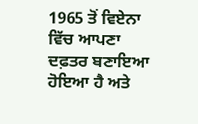1965 ਤੋਂ ਵਿਏਨਾ ਵਿੱਚ ਆਪਣਾ ਦਫ਼ਤਰ ਬਣਾਇਆ ਹੋਇਆ ਹੈ ਅਤੇ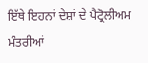ਇੱਥੇ ਇਹਨਾਂ ਦੇਸ਼ਾਂ ਦੇ ਪੈਟ੍ਰੋਲੀਅਮ ਮੰਤਰੀਆਂ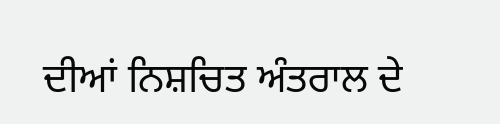ਦੀਆਂ ਨਿਸ਼ਚਿਤ ਅੰਤਰਾਲ ਦੇ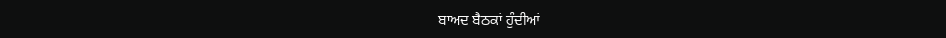ਬਾਅਦ ਬੈਠਕਾਂ ਹੁੰਦੀਆਂ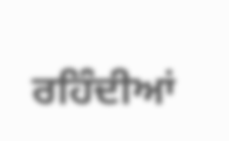ਰਹਿੰਦੀਆਂ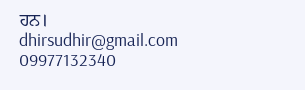ਹਨ।
dhirsudhir@gmail.com
09977132340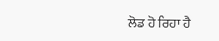ਲੋਡ ਹੋ ਰਿਹਾ ਹੈ